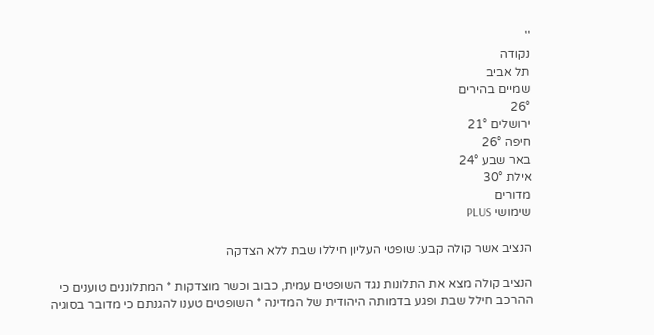''
נקודה
תל אביב
שמיים בהירים
26°
ירושלים 21°
חיפה 26°
באר שבע 24°
אילת 30°
מדורים
שימושי PLUS

הנציב אשר קולה קבע: שופטי העליון חיללו שבת ללא הצדקה

הנציב קולה מצא את התלונות נגד השופטים עמית, כבוב וכשר מוצדקות * המתלוננים טוענים כי ההרכב חילל שבת ופגע בדמותה היהודית של המדינה * השופטים טענו להגנתם כי מדובר בסוגיה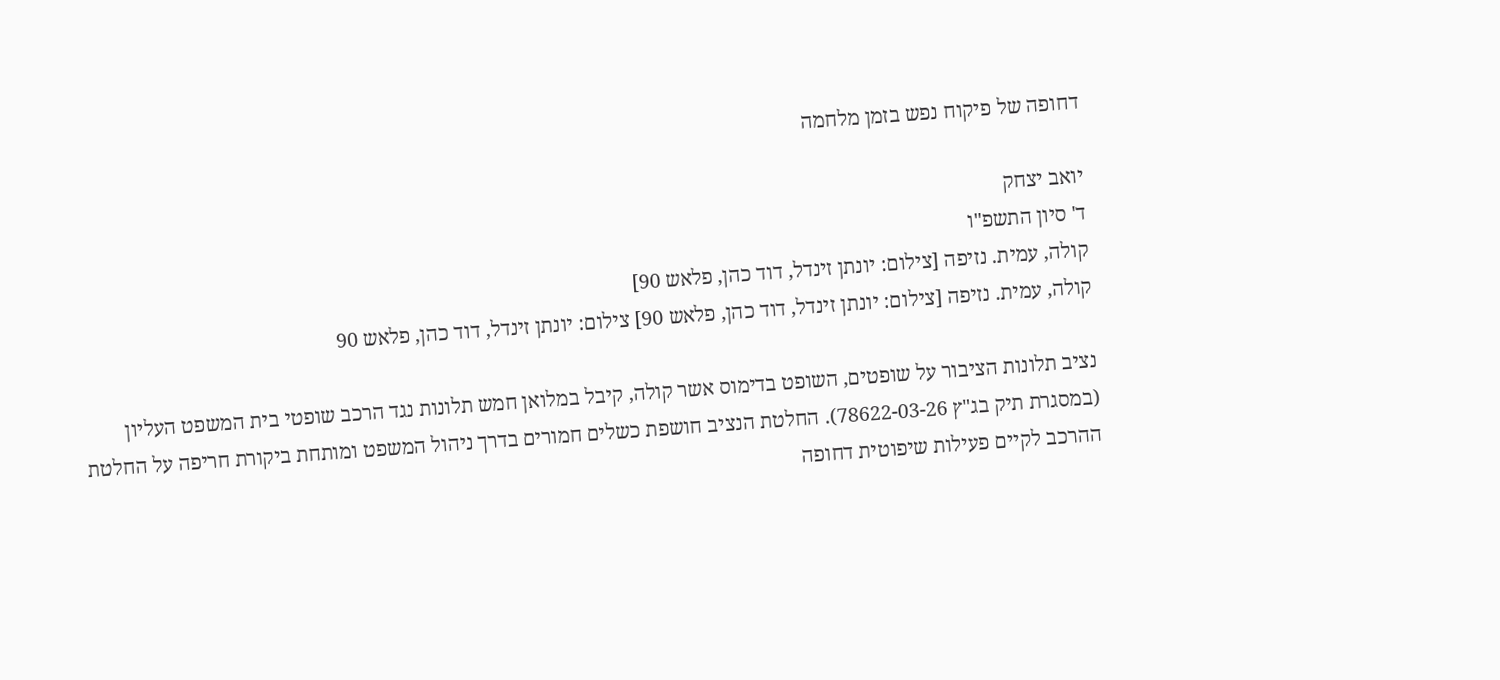דחופה של פיקוח נפש בזמן מלחמה

יואב יצחק
ד' סיון התשפ"ו
קולה, עמית. נזיפה [צילום: יונתן זינדל, דוד כהן, פלאש 90]
קולה, עמית. נזיפה [צילום: יונתן זינדל, דוד כהן, פלאש 90] צילום: יונתן זינדל, דוד כהן, פלאש 90

נציב תלונות הציבור על שופטים, השופט בדימוס אשר קולה, קיבל במלואן חמש תלונות נגד הרכב שופטי בית המשפט העליון (במסגרת תיק בג"ץ 78622-03-26). החלטת הנציב חושפת כשלים חמורים בדרך ניהול המשפט ומותחת ביקורת חריפה על החלטת ההרכב לקיים פעילות שיפוטית דחופה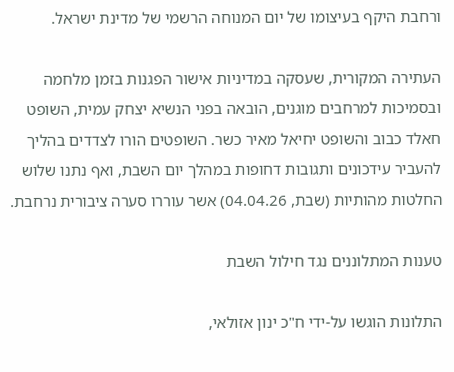ורחבת היקף בעיצומו של יום המנוחה הרשמי של מדינת ישראל.

העתירה המקורית, שעסקה במדיניות אישור הפגנות בזמן מלחמה ובסמיכות למרחבים מוגנים, הובאה בפני הנשיא יצחק עמית, השופט חאלד כבוב והשופט יחיאל מאיר כשר. השופטים הורו לצדדים בהליך להעביר עידכונים ותגובות דחופות במהלך יום השבת, ואף נתנו שלוש החלטות מהותיות (שבת, 04.04.26) אשר עוררו סערה ציבורית נרחבת.

טענות המתלוננים נגד חילול השבת

התלונות הוגשו על-ידי ח"כ ינון אזולאי,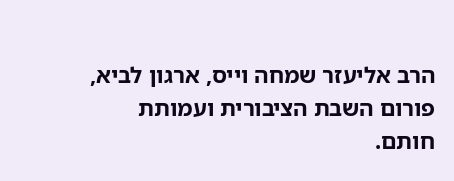הרב אליעזר שמחה וייס, ארגון לביא, פורום השבת הציבורית ועמותת חותם.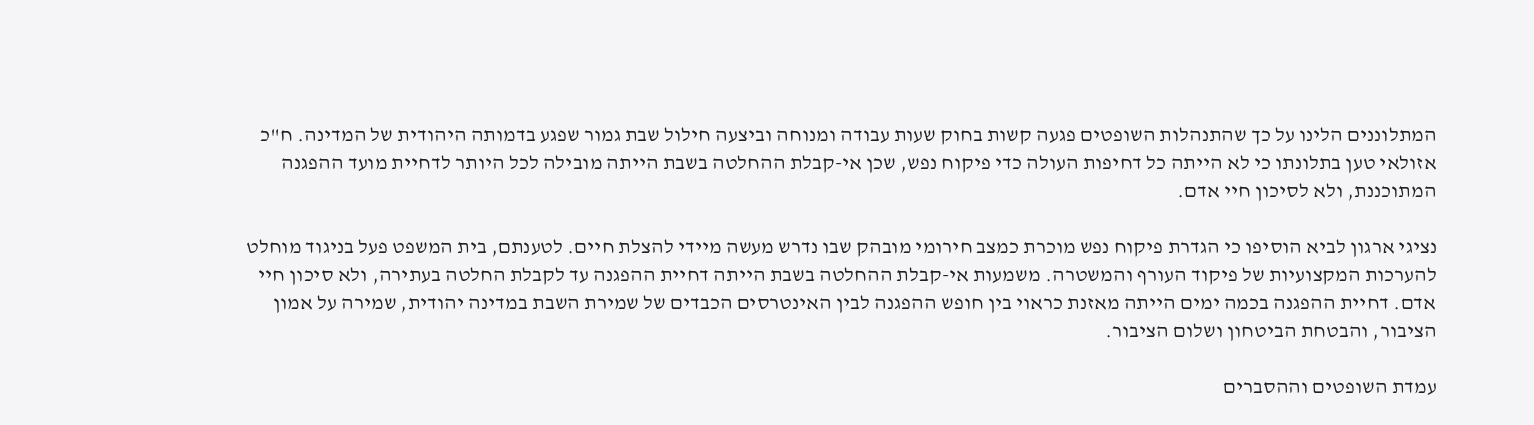המתלוננים הלינו על כך שהתנהלות השופטים פגעה קשות בחוק שעות עבודה ומנוחה וביצעה חילול שבת גמור שפגע בדמותה היהודית של המדינה. ח"כ אזולאי טען בתלונתו כי לא הייתה כל דחיפות העולה כדי פיקוח נפש, שכן אי-קבלת ההחלטה בשבת הייתה מובילה לכל היותר לדחיית מועד ההפגנה המתוכננת, ולא לסיכון חיי אדם.

נציגי ארגון לביא הוסיפו כי הגדרת פיקוח נפש מוכרת כמצב חירומי מובהק שבו נדרש מעשה מיידי להצלת חיים. לטענתם, בית המשפט פעל בניגוד מוחלט להערכות המקצועיות של פיקוד העורף והמשטרה. משמעות אי-קבלת ההחלטה בשבת הייתה דחיית ההפגנה עד לקבלת החלטה בעתירה, ולא סיכון חיי אדם. דחיית ההפגנה בכמה ימים הייתה מאזנת כראוי בין חופש ההפגנה לבין האינטרסים הכבדים של שמירת השבת במדינה יהודית, שמירה על אמון הציבור, והבטחת הביטחון ושלום הציבור.

עמדת השופטים וההסברים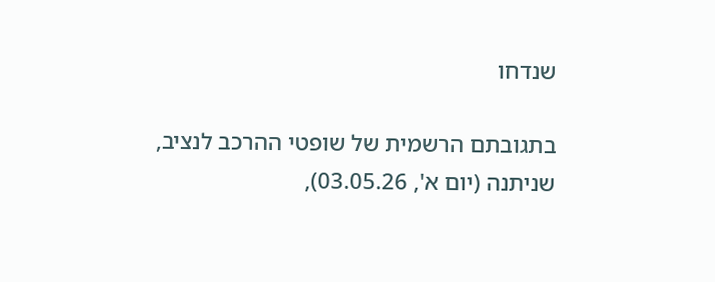שנדחו

בתגובתם הרשמית של שופטי ההרכב לנציב, שניתנה (יום א', 03.05.26),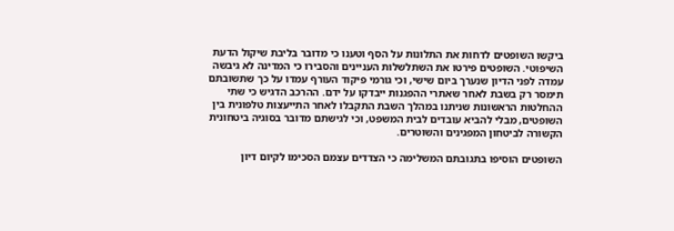ביקשו השופטים לדחות את התלונות על הסף וטענו כי מדובר בליבת שיקול הדעת השיפוטי. השופטים פירטו את השתלשלות העניינים והסבירו כי המדינה לא גיבשה עמדה לפני הדיון שנערך ביום שישי, וכי גורמי פיקוד העורף עמדו על כך שתשובתם תימסר רק בשבת לאחר שאתרי ההפגנות ייבדקו על ידם. ההרכב הדגיש כי שתי ההחלטות הראשונות שניתנו במהלך השבת התקבלו לאחר התייעצות טלפונית בין השופטים, מבלי להביא עובדים לבית המשפט, וכי לגישתם מדובר בסוגיה ביטחונית הקשורה לביטחון המפגינים והשוטרים.

השופטים הוסיפו בתגובתם המשלימה כי הצדדים עצמם הסכימו לקיום דיון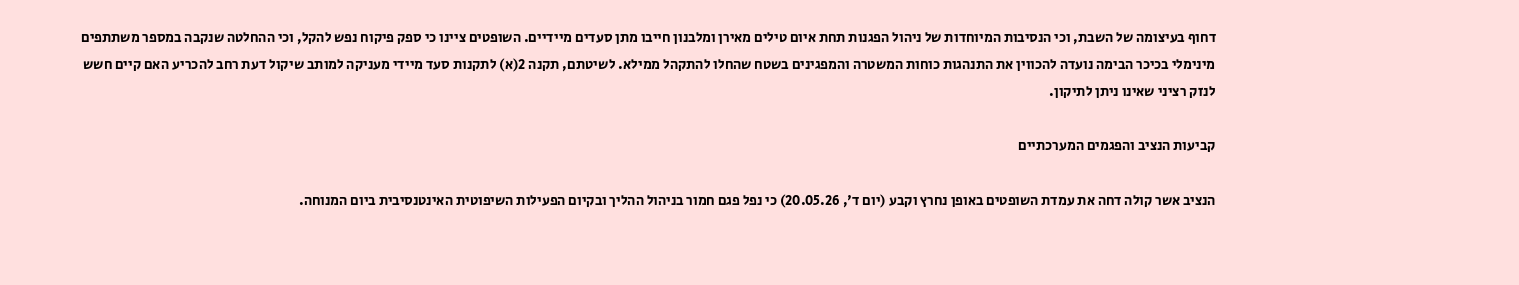דחוף בעיצומה של השבת, וכי הנסיבות המיוחדות של ניהול הפגנות תחת איום טילים מאירן ומלבנון חייבו מתן סעדים מיידיים. השופטים ציינו כי ספק פיקוח נפש להקל, וכי ההחלטה שנקבה במספר משתתפים מינימלי בכיכר הבימה נועדה להכווין את התנהגות כוחות המשטרה והמפגינים בשטח שהחלו להתקהל ממילא. לשיטתם, תקנה 2(א) לתקנות סעד מיידי מעניקה למותב שיקול דעת רחב להכריע האם קיים חשש לנזק רציני שאינו ניתן לתיקון.

קביעות הנציב והפגמים המערכתיים

הנציב אשר קולה דחה את עמדת השופטים באופן נחרץ וקבע (יום ד', 20.05.26) כי נפל פגם חמור בניהול ההליך ובקיום הפעילות השיפוטית האינטנסיבית ביום המנוחה.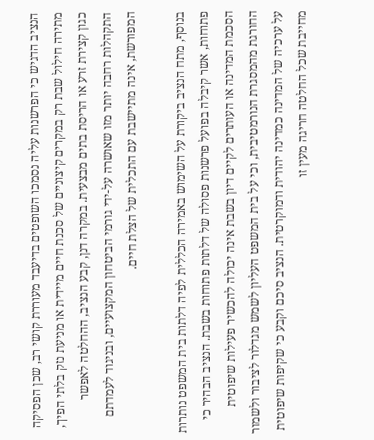הנציב הדגיש כי הפרשנות עליה נסמכו השופטים בדיעבד מעוררת קושי רב, שכן הפסיקה מתירה חילול שבת רק במקרים קיצוניים של סכנת חיים מיידית או מניעת נזק בלתי הפיך, כגון קצירת זרע או הריסת בתים מבצעית. במקרה דנן, קבע הנציב, ההחלטה לאפשר התקהלות רחבה יותר מזו שאושרה על-ידי גורמי הביטחון המקצועיים, ובניגוד לעמדתם המפורשת, אינה מתיישבת עם התכלית של הצלת חיים.

בנוסף, מתח הנציב ביקורת על השימוש באמירה הכללית לפיה דלתות בית המשפט נותרות פתוחות, אשר קיבלה בפועל פרשנות פסולה של דלתות פתוחות בשבת. הנציב הבהיר כי הסכמת המדינה או העותרים לקיים דיון בשבת אינה יכולה להכשיר פעילות שיפוטית החורגת מהמסגרת הנורמטיבית, וכי על בית המשפט העליון לשמש מגדלור לציבור ולשמור על ערכיה של המדינה כמדינה יהודית ודמוקרטית. הנציב סיכם וקבע כי שקיפות שיפוטית מחייבת שכל החלטה חריגה מעין זו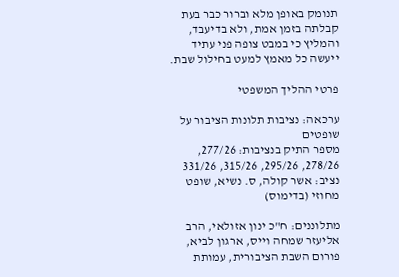תנומק באופן מלא וברור כבר בעת קבלתה בזמן אמת, ולא בדיעבד, והמליץ כי במבט צופה פני עתיד ייעשה כל מאמץ למעט בחילול שבת.

פרטי ההליך המשפטי

ערכאה: נציבות תלונות הציבור על שופטים
מספר התיק בנציבות: 277/26, 278/26, 295/26, 315/26, 331/26
נציב: אשר קולה, ס. נשיא, שופט מחוזי (בדימוס)

מתלוננים: ח"כ ינון אזולאי, הרב אליעזר שמחה וייס, ארגון לביא, פורום השבת הציבורית, עמותת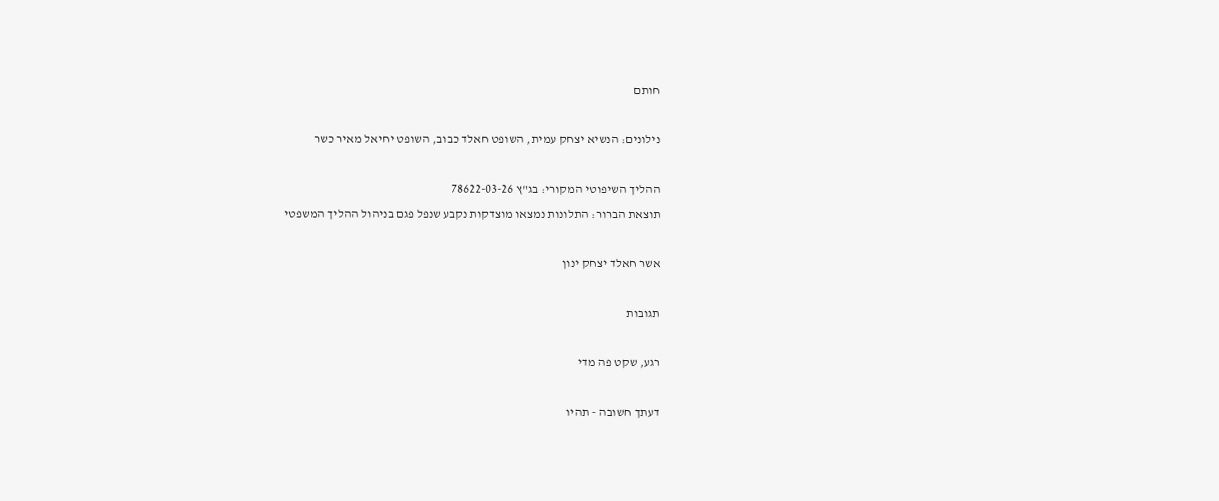חותם

נילונים: הנשיא יצחק עמית, השופט חאלד כבוב, השופט יחיאל מאיר כשר

ההליך השיפוטי המקורי: בג"ץ 78622-03-26
תוצאת הברור: התלונות נמצאו מוצדקות נקבע שנפל פגם בניהול ההליך המשפטי

אשר חאלד יצחק ינון

תגובות

רגע, שקט פה מדי

דעתך חשובה - תהיו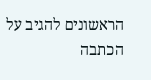הראשונים להגיב על הכתבה